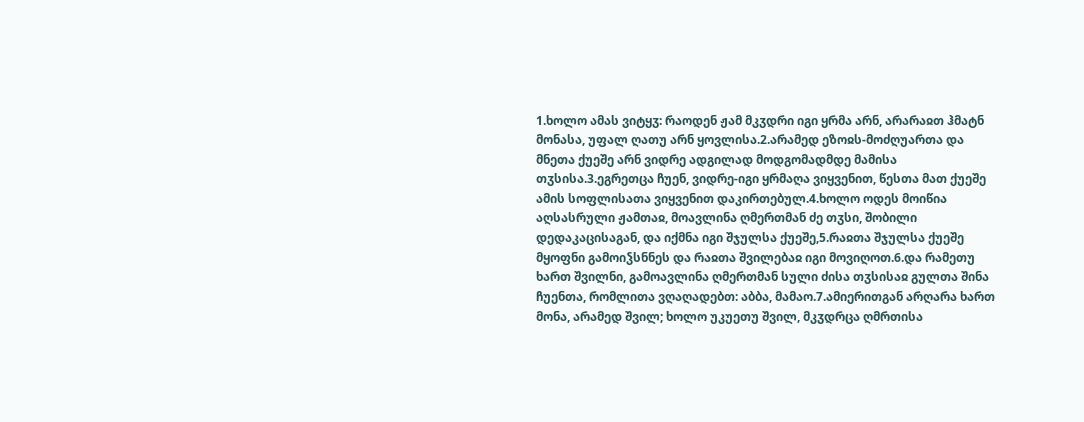1.ხოლო ამას ვიტყჳ: რაოდენ ჟამ მკჳდრი იგი ყრმა არნ, არარაჲთ ჰმატნ მონასა, უფალ ღათუ არნ ყოვლისა.2.არამედ ეზოჲს-მოძღუართა და მნეთა ქუეშე არნ ვიდრე ადგილად მოდგომადმდე მამისა თჳსისა.3.ეგრეთცა ჩუენ, ვიდრე-იგი ყრმაღა ვიყვენით, წესთა მათ ქუეშე ამის სოფლისათა ვიყვენით დაკირთებულ.4.ხოლო ოდეს მოიწია აღსასრული ჟამთაჲ, მოავლინა ღმერთმან ძე თჳსი, შობილი დედაკაცისაგან, და იქმნა იგი შჯულსა ქუეშე,5.რაჲთა შჯულსა ქუეშე მყოფნი გამოიჴსნნეს და რაჲთა შვილებაჲ იგი მოვიღოთ.6.და რამეთუ ხართ შვილნი, გამოავლინა ღმერთმან სული ძისა თჳსისაჲ გულთა შინა ჩუენთა, რომლითა ვღაღადებთ: აბბა, მამაო.7.ამიერითგან არღარა ხართ მონა, არამედ შვილ; ხოლო უკუეთუ შვილ, მკჳდრცა ღმრთისა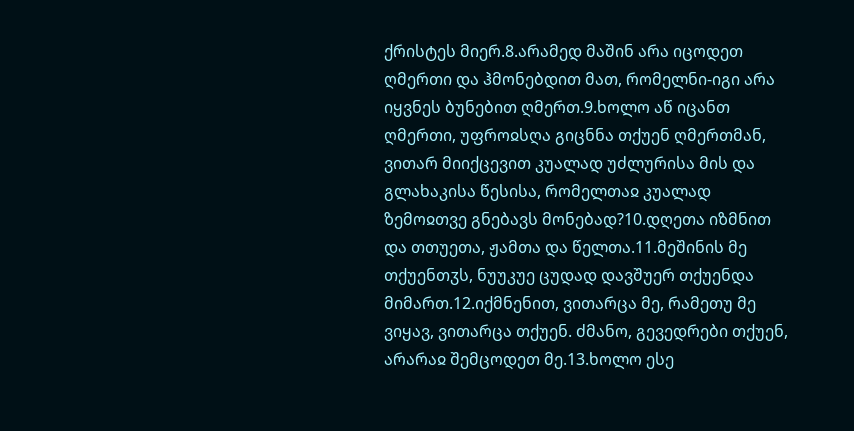ქრისტეს მიერ.8.არამედ მაშინ არა იცოდეთ ღმერთი და ჰმონებდით მათ, რომელნი-იგი არა იყვნეს ბუნებით ღმერთ.9.ხოლო აწ იცანთ ღმერთი, უფროჲსღა გიცნნა თქუენ ღმერთმან, ვითარ მიიქცევით კუალად უძლურისა მის და გლახაკისა წესისა, რომელთაჲ კუალად ზემოჲთვე გნებავს მონებად?10.დღეთა იზმნით და თთუეთა, ჟამთა და წელთა.11.მეშინის მე თქუენთჳს, ნუუკუე ცუდად დავშუერ თქუენდა მიმართ.12.იქმნენით, ვითარცა მე, რამეთუ მე ვიყავ, ვითარცა თქუენ. ძმანო, გევედრები თქუენ, არარაჲ შემცოდეთ მე.13.ხოლო ესე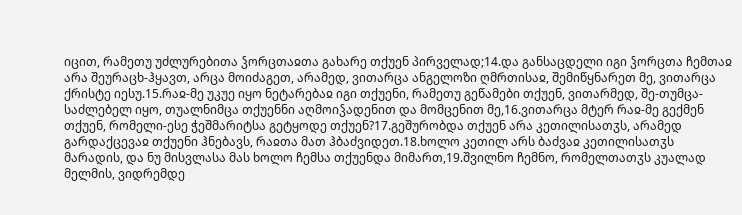იცით, რამეთუ უძლურებითა ჴორცთაჲთა გახარე თქუენ პირველად;14.და განსაცდელი იგი ჴორცთა ჩემთაჲ არა შეურაცხ-ჰყავთ, არცა მოიძაგეთ, არამედ, ვითარცა ანგელოზი ღმრთისაჲ, შემიწყნარეთ მე, ვითარცა ქრისტე იესუ.15.რაჲ-მე უკუე იყო ნეტარებაჲ იგი თქუენი, რამეთუ გეწამები თქუენ, ვითარმედ, შე-თუმცა-საძლებელ იყო, თუალნიმცა თქუენნი აღმოიჴადენით და მომცენით მე,16.ვითარცა მტერ რაჲ-მე გექმენ თქუენ, რომელი-ესე ჭეშმარიტსა გეტყოდე თქუენ?17.გეშურობდა თქუენ არა კეთილისათჳს, არამედ გარდაქცევაჲ თქუენი ჰნებავს, რაჲთა მათ ჰბაძვიდეთ.18.ხოლო კეთილ არს ბაძვაჲ კეთილისათჳს მარადის, და ნუ მისვლასა მას ხოლო ჩემსა თქუენდა მიმართ,19.შვილნო ჩემნო, რომელთათჳს კუალად მელმის, ვიდრემდე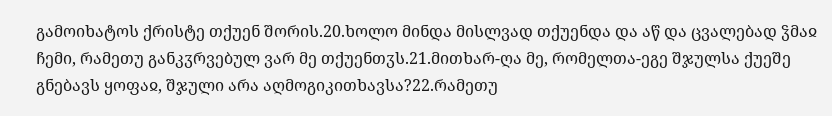გამოიხატოს ქრისტე თქუენ შორის.20.ხოლო მინდა მისლვად თქუენდა და აწ და ცვალებად ჴმაჲ ჩემი, რამეთუ განკჳრვებულ ვარ მე თქუენთჳს.21.მითხარ-ღა მე, რომელთა-ეგე შჯულსა ქუეშე გნებავს ყოფაჲ, შჯული არა აღმოგიკითხავსა?22.რამეთუ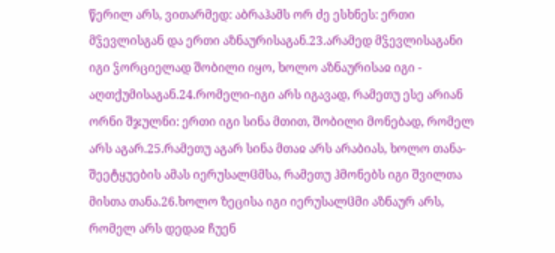წერილ არს, ვითარმედ: აბრაჰამს ორ ძე ესხნეს: ერთი მჴევლისგან და ერთი აზნაურისაგან.23.არამედ მჴევლისაგანი იგი ჴორციელად შობილი იყო, ხოლო აზნაურისაჲ იგი - აღთქუმისაგან.24.რომელი-იგი არს იგავად, რამეთუ ესე არიან ორნი შჯულნი: ერთი იგი სინა მთით, შობილი მონებად, რომელ არს აგარ.25.რამეთუ აგარ სინა მთაჲ არს არაბიას, ხოლო თანა-შეეტყუების ამას იერუსალჱმსა, რამეთუ ჰმონებს იგი შვილთა მისთა თანა.26.ხოლო ზეცისა იგი იერუსალჱმი აზნაურ არს, რომელ არს დედაჲ ჩუენ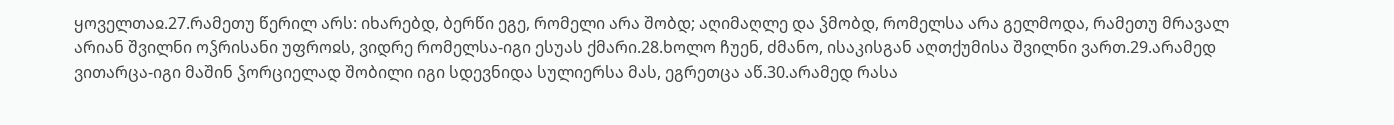ყოველთაჲ.27.რამეთუ წერილ არს: იხარებდ, ბერწი ეგე, რომელი არა შობდ; აღიმაღლე და ჴმობდ, რომელსა არა გელმოდა, რამეთუ მრავალ არიან შვილნი ოჴრისანი უფროჲს, ვიდრე რომელსა-იგი ესუას ქმარი.28.ხოლო ჩუენ, ძმანო, ისაკისგან აღთქუმისა შვილნი ვართ.29.არამედ ვითარცა-იგი მაშინ ჴორციელად შობილი იგი სდევნიდა სულიერსა მას, ეგრეთცა აწ.30.არამედ რასა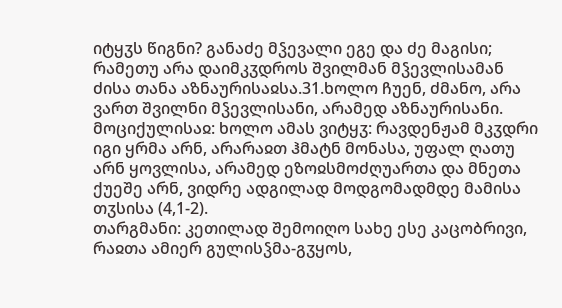იტყჳს წიგნი? განაძე მჴევალი ეგე და ძე მაგისი; რამეთუ არა დაიმკჳდროს შვილმან მჴევლისამან ძისა თანა აზნაურისაჲსა.31.ხოლო ჩუენ, ძმანო, არა ვართ შვილნი მჴევლისანი, არამედ აზნაურისანი.
მოციქულისაჲ: ხოლო ამას ვიტყჳ: რავდენჟამ მკჳდრი იგი ყრმა არნ, არარაჲთ ჰმატნ მონასა, უფალ ღათუ არნ ყოვლისა, არამედ ეზოჲსმოძღუართა და მნეთა ქუეშე არნ, ვიდრე ადგილად მოდგომადმდე მამისა თჳსისა (4,1-2).
თარგმანი: კეთილად შემოიღო სახე ესე კაცობრივი, რაჲთა ამიერ გულისჴმა-გჳყოს,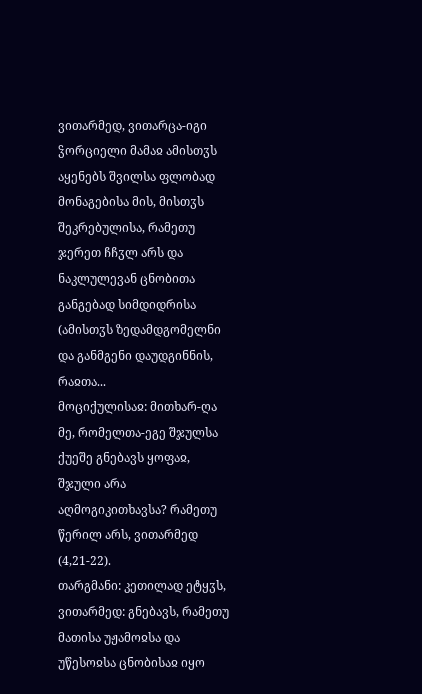ვითარმედ, ვითარცა-იგი ჴორციელი მამაჲ ამისთჳს აყენებს შვილსა ფლობად მონაგებისა მის, მისთჳს შეკრებულისა, რამეთუ ჯერეთ ჩჩჳლ არს და ნაკლულევან ცნობითა განგებად სიმდიდრისა (ამისთჳს ზედამდგომელნი და განმგენი დაუდგინნის, რაჲთა...
მოციქულისაჲ: მითხარ-ღა მე, რომელთა-ეგე შჯულსა ქუეშე გნებავს ყოფაჲ, შჯული არა აღმოგიკითხავსა? რამეთუ წერილ არს, ვითარმედ (4,21-22).
თარგმანი: კეთილად ეტყჳს, ვითარმედ: გნებავს, რამეთუ მათისა უჟამოჲსა და უწესოჲსა ცნობისაჲ იყო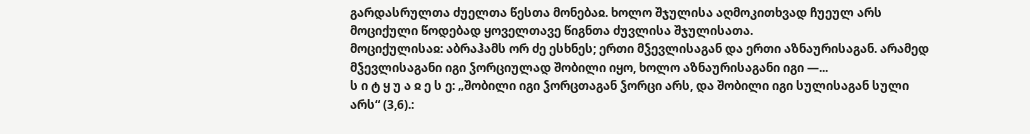გარდასრულთა ძუელთა წესთა მონებაჲ. ხოლო შჯულისა აღმოკითხვად ჩუეულ არს მოციქული წოდებად ყოველთავე წიგნთა ძუვლისა შჯულისათა.
მოციქულისაჲ: აბრაჰამს ორ ძე ესხნეს; ერთი მჴევლისაგან და ერთი აზნაურისაგან. არამედ მჴევლისაგანი იგი ჴორციულად შობილი იყო, ხოლო აზნაურისაგანი იგი —...
ს ი ტ ყ უ ა ჲ ე ს ე: „შობილი იგი ჴორცთაგან ჴორცი არს, და შობილი იგი სულისაგან სული არს“ (3,6).: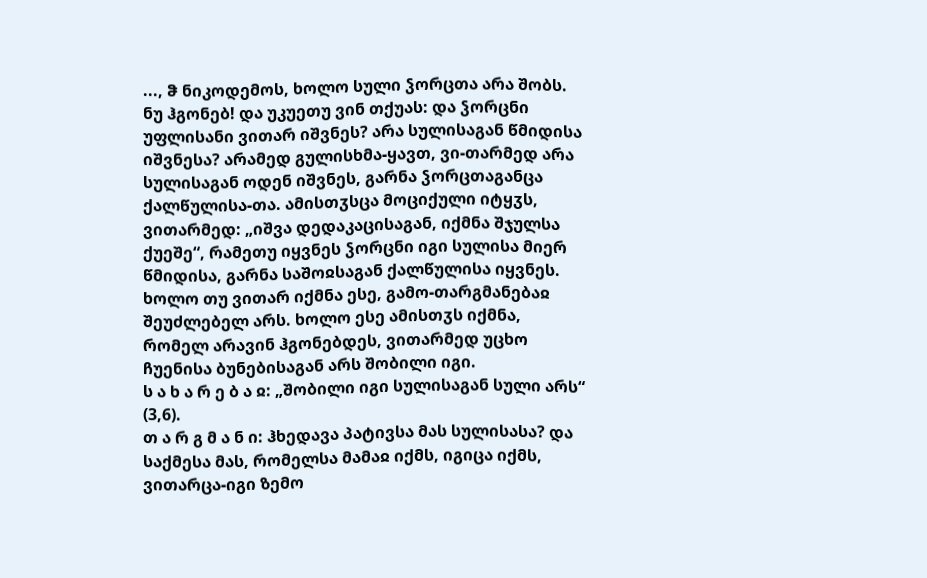..., ჵ ნიკოდემოს, ხოლო სული ჴორცთა არა შობს. ნუ ჰგონებ! და უკუეთუ ვინ თქუას: და ჴორცნი უფლისანი ვითარ იშვნეს? არა სულისაგან წმიდისა იშვნესა? არამედ გულისხმა-ყავთ, ვი-თარმედ არა სულისაგან ოდენ იშვნეს, გარნა ჴორცთაგანცა ქალწულისა-თა. ამისთჳსცა მოციქული იტყჳს, ვითარმედ: „იშვა დედაკაცისაგან, იქმნა შჯულსა ქუეშე“, რამეთუ იყვნეს ჴორცნი იგი სულისა მიერ წმიდისა, გარნა საშოჲსაგან ქალწულისა იყვნეს. ხოლო თუ ვითარ იქმნა ესე, გამო-თარგმანებაჲ შეუძლებელ არს. ხოლო ესე ამისთჳს იქმნა, რომელ არავინ ჰგონებდეს, ვითარმედ უცხო ჩუენისა ბუნებისაგან არს შობილი იგი.
ს ა ხ ა რ ე ბ ა ჲ: „შობილი იგი სულისაგან სული არს“ (3,6).
თ ა რ გ მ ა ნ ი: ჰხედავა პატივსა მას სულისასა? და საქმესა მას, რომელსა მამაჲ იქმს, იგიცა იქმს, ვითარცა-იგი ზემო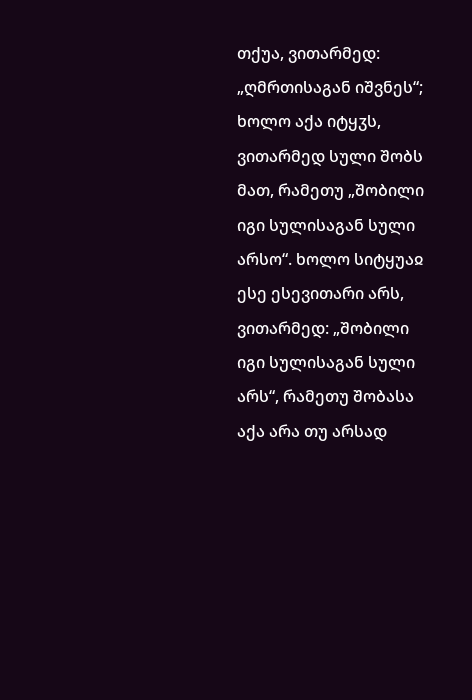თქუა, ვითარმედ: „ღმრთისაგან იშვნეს“; ხოლო აქა იტყჳს, ვითარმედ სული შობს მათ, რამეთუ „შობილი იგი სულისაგან სული არსო“. ხოლო სიტყუაჲ ესე ესევითარი არს, ვითარმედ: „შობილი იგი სულისაგან სული არს“, რამეთუ შობასა აქა არა თუ არსად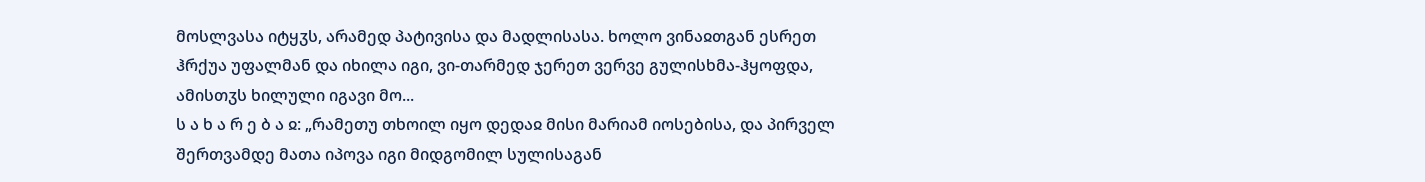მოსლვასა იტყჳს, არამედ პატივისა და მადლისასა. ხოლო ვინაჲთგან ესრეთ ჰრქუა უფალმან და იხილა იგი, ვი-თარმედ ჯერეთ ვერვე გულისხმა-ჰყოფდა, ამისთჳს ხილული იგავი მო...
ს ა ხ ა რ ე ბ ა ჲ: „რამეთუ თხოილ იყო დედაჲ მისი მარიამ იოსებისა, და პირველ შერთვამდე მათა იპოვა იგი მიდგომილ სულისაგან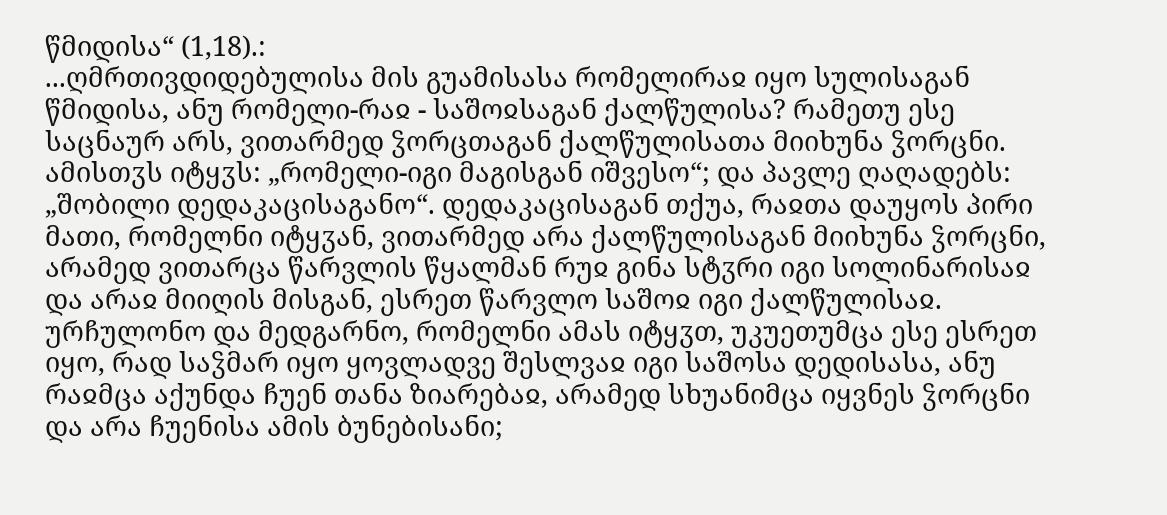წმიდისა“ (1,18).:
...ღმრთივდიდებულისა მის გუამისასა რომელირაჲ იყო სულისაგან წმიდისა, ანუ რომელი-რაჲ - საშოჲსაგან ქალწულისა? რამეთუ ესე საცნაურ არს, ვითარმედ ჴორცთაგან ქალწულისათა მიიხუნა ჴორცნი. ამისთჳს იტყჳს: „რომელი-იგი მაგისგან იშვესო“; და პავლე ღაღადებს: „შობილი დედაკაცისაგანო“. დედაკაცისაგან თქუა, რაჲთა დაუყოს პირი მათი, რომელნი იტყჳან, ვითარმედ არა ქალწულისაგან მიიხუნა ჴორცნი, არამედ ვითარცა წარვლის წყალმან რუჲ გინა სტჳრი იგი სოლინარისაჲ და არაჲ მიიღის მისგან, ესრეთ წარვლო საშოჲ იგი ქალწულისაჲ.
ურჩულონო და მედგარნო, რომელნი ამას იტყჳთ, უკუეთუმცა ესე ესრეთ იყო, რად საჴმარ იყო ყოვლადვე შესლვაჲ იგი საშოსა დედისასა, ანუ რაჲმცა აქუნდა ჩუენ თანა ზიარებაჲ, არამედ სხუანიმცა იყვნეს ჴორცნი და არა ჩუენისა ამის ბუნებისანი;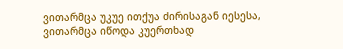ვითარმცა უკუე ითქუა ძირისაგან იესესა, ვითარმცა იწოდა კუერთხად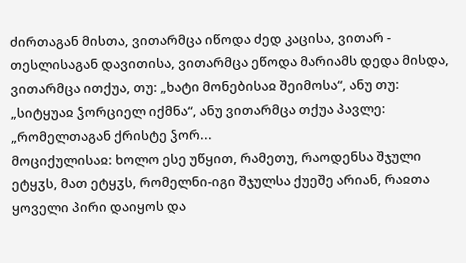ძირთაგან მისთა, ვითარმცა იწოდა ძედ კაცისა, ვითარ - თესლისაგან დავითისა, ვითარმცა ეწოდა მარიამს დედა მისდა, ვითარმცა ითქუა, თუ: „ხატი მონებისაჲ შეიმოსა“, ანუ თუ: „სიტყუაჲ ჴორციელ იქმნა“, ანუ ვითარმცა თქუა პავლე: „რომელთაგან ქრისტე ჴორ...
მოციქულისაჲ: ხოლო ესე უწყით, რამეთუ, რაოდენსა შჯული ეტყჳს, მათ ეტყჳს, რომელნი-იგი შჯულსა ქუეშე არიან, რაჲთა ყოველი პირი დაიყოს და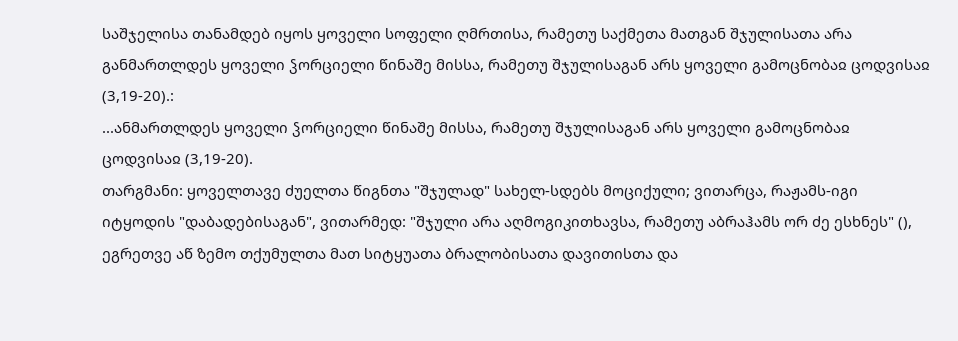საშჯელისა თანამდებ იყოს ყოველი სოფელი ღმრთისა, რამეთუ საქმეთა მათგან შჯულისათა არა განმართლდეს ყოველი ჴორციელი წინაშე მისსა, რამეთუ შჯულისაგან არს ყოველი გამოცნობაჲ ცოდვისაჲ (3,19-20).:
...ანმართლდეს ყოველი ჴორციელი წინაშე მისსა, რამეთუ შჯულისაგან არს ყოველი გამოცნობაჲ ცოდვისაჲ (3,19-20).
თარგმანი: ყოველთავე ძუელთა წიგნთა "შჯულად" სახელ-სდებს მოციქული; ვითარცა, რაჟამს-იგი იტყოდის "დაბადებისაგან", ვითარმედ: "შჯული არა აღმოგიკითხავსა, რამეთუ აბრაჰამს ორ ძე ესხნეს" (), ეგრეთვე აწ ზემო თქუმულთა მათ სიტყუათა ბრალობისათა დავითისთა და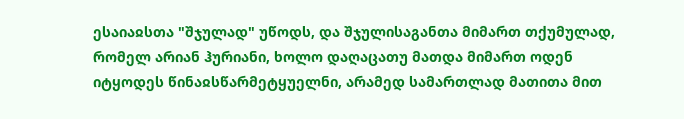ესაიაჲსთა "შჯულად" უწოდს, და შჯულისაგანთა მიმართ თქუმულად, რომელ არიან ჰურიანი, ხოლო დაღაცათუ მათდა მიმართ ოდენ იტყოდეს წინაჲსწარმეტყუელნი, არამედ სამართლად მათითა მით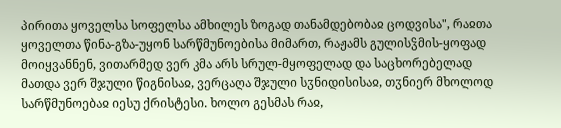პირითა ყოველსა სოფელსა ამხილეს ზოგად თანამდებობაჲ ცოდვისა", რაჲთა ყოველთა წინა-გზა-უყონ სარწმუნოებისა მიმართ, რაჟამს გულისჴმის-ყოფად მოიყვანნენ, ვითარმედ ვერ კმა არს სრულ-მყოფელად და საცხორებელად მათდა ვერ შჯული წიგნისაჲ, ვერცაღა შჯული სჳნიდისისაჲ, თჳნიერ მხოლოდ სარწმუნოებაჲ იესუ ქრისტესი. ხოლო გესმას რაჲ,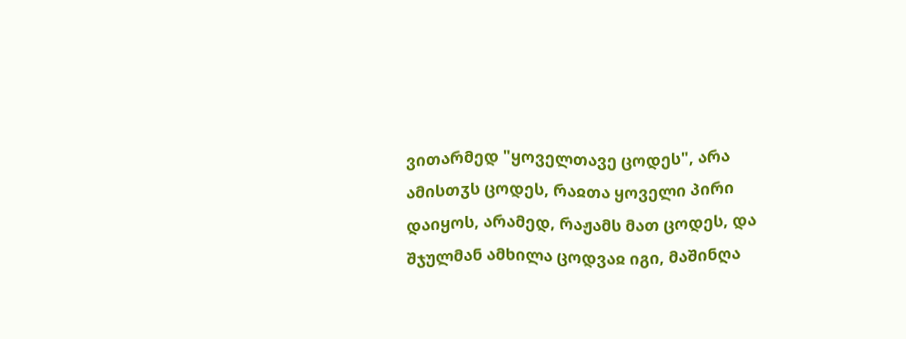ვითარმედ "ყოველთავე ცოდეს", არა ამისთჳს ცოდეს, რაჲთა ყოველი პირი დაიყოს, არამედ, რაჟამს მათ ცოდეს, და შჯულმან ამხილა ცოდვაჲ იგი, მაშინღა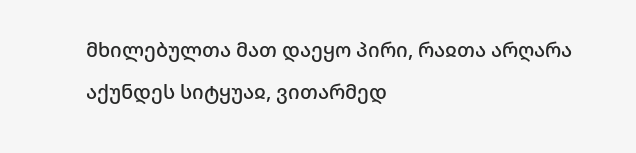მხილებულთა მათ დაეყო პირი, რაჲთა არღარა აქუნდეს სიტყუაჲ, ვითარმედ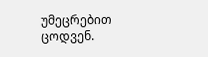უმეცრებით ცოდვენ.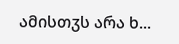ამისთჳს არა ხ...